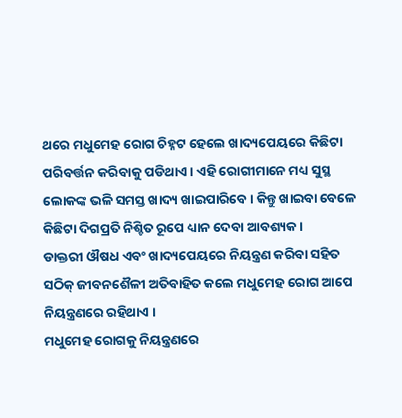ଥରେ ମଧୁମେହ ରୋଗ ଚିହ୍ନଟ ହେଲେ ଖାଦ୍ୟପେୟରେ କିଛିଟା ପରିବର୍ତ୍ତନ କରିବାକୁ ପଡିଥାଏ । ଏହି ରୋଗୀମାନେ ମଧ୍ୟ ସୁସ୍ଥ ଲୋକଙ୍କ ଭଳି ସମସ୍ତ ଖାଦ୍ୟ ଖାଇପାରିବେ । କିନ୍ତୁ ଖାଇବା ବେଳେ କିଛିଟା ଦିଗପ୍ରତି ନିଶ୍ଚିତ ରୂପେ ଧ୍ୟାନ ଦେବା ଆବଶ୍ୟକ ।
ଡାକ୍ତରୀ ଔଷଧ ଏବଂ ଖାଦ୍ୟପେୟରେ ନିୟନ୍ତ୍ରଣ କରିବା ସହିତ ସଠିକ୍ ଜୀବନଶୈଳୀ ଅତିବାହିତ କଲେ ମଧୁମେହ ରୋଗ ଆପେ ନିୟନ୍ତ୍ରଣରେ ରହିଥାଏ ।
ମଧୁମେହ ରୋଗକୁ ନିୟନ୍ତ୍ରଣରେ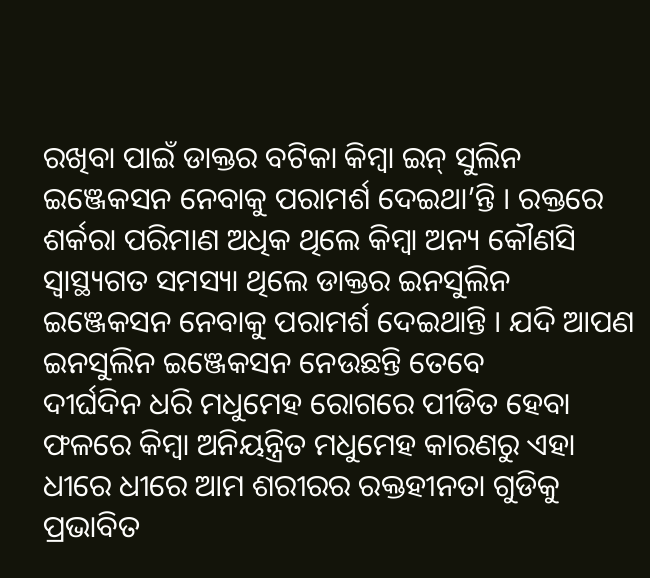ରଖିବା ପାଇଁ ଡାକ୍ତର ବଟିକା କିମ୍ବା ଇନ୍ ସୁଲିନ ଇଞ୍ଜେକସନ ନେବାକୁ ପରାମର୍ଶ ଦେଇଥା’ନ୍ତି । ରକ୍ତରେ ଶର୍କରା ପରିମାଣ ଅଧିକ ଥିଲେ କିମ୍ବା ଅନ୍ୟ କୌଣସି ସ୍ୱାସ୍ଥ୍ୟଗତ ସମସ୍ୟା ଥିଲେ ଡାକ୍ତର ଇନସୁଲିନ ଇଞ୍ଜେକସନ ନେବାକୁ ପରାମର୍ଶ ଦେଇଥାନ୍ତି । ଯଦି ଆପଣ ଇନସୁଲିନ ଇଞ୍ଜେକସନ ନେଉଛନ୍ତି ତେବେ
ଦୀର୍ଘଦିନ ଧରି ମଧୁମେହ ରୋଗରେ ପୀଡିତ ହେବା ଫଳରେ କିମ୍ବା ଅନିୟନ୍ତ୍ରିତ ମଧୁମେହ କାରଣରୁ ଏହା ଧୀରେ ଧୀରେ ଆମ ଶରୀରର ରକ୍ତହୀନତା ଗୁଡିକୁ ପ୍ରଭାବିତ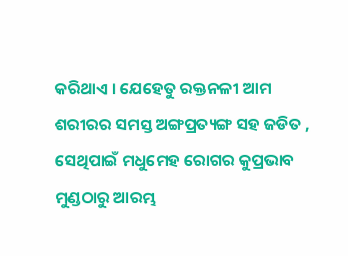କରିଥାଏ । ଯେହେତୁ ରକ୍ତନଳୀ ଆମ ଶରୀରର ସମସ୍ତ ଅଙ୍ଗପ୍ରତ୍ୟଙ୍ଗ ସହ ଜଡିତ , ସେଥିପାଇଁ ମଧୁମେହ ରୋଗର କୁପ୍ରଭାବ ମୁଣ୍ଡଠାରୁ ଆରମ୍ଭ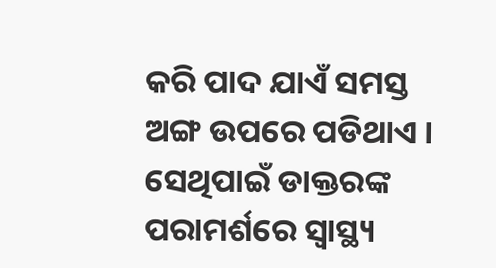କରି ପାଦ ଯାଏଁ ସମସ୍ତ ଅଙ୍ଗ ଉପରେ ପଡିଥାଏ । ସେଥିପାଇଁ ଡାକ୍ତରଙ୍କ ପରାମର୍ଶରେ ସ୍ୱାସ୍ଥ୍ୟ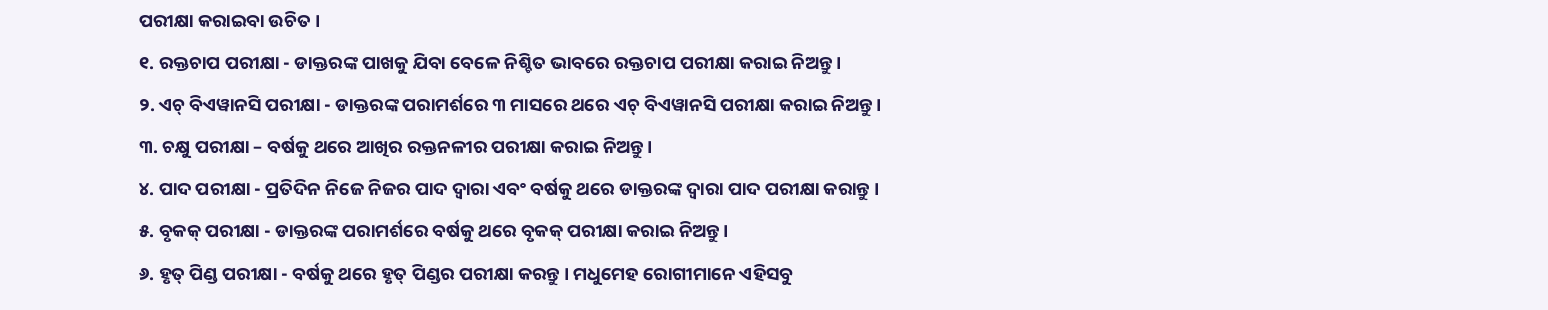ପରୀକ୍ଷା କରାଇବା ଉଚିତ ।
୧. ରକ୍ତଚାପ ପରୀକ୍ଷା - ଡାକ୍ତରଙ୍କ ପାଖକୁ ଯିବା ବେଳେ ନିଶ୍ଚିତ ଭାବରେ ରକ୍ତଚାପ ପରୀକ୍ଷା କରାଇ ନିଅନ୍ତୁ ।
୨. ଏଚ୍ ବିଏୱାନସି ପରୀକ୍ଷା - ଡାକ୍ତରଙ୍କ ପରାମର୍ଶରେ ୩ ମାସରେ ଥରେ ଏଚ୍ ବିଏୱାନସି ପରୀକ୍ଷା କରାଇ ନିଅନ୍ତୁ ।
୩. ଚକ୍ଷୁ ପରୀକ୍ଷା – ବର୍ଷକୁ ଥରେ ଆଖିର ରକ୍ତନଳୀର ପରୀକ୍ଷା କରାଇ ନିଅନ୍ତୁ।
୪. ପାଦ ପରୀକ୍ଷା - ପ୍ରତିଦିନ ନିଜେ ନିଜର ପାଦ ଦ୍ଵାରା ଏବଂ ବର୍ଷକୁ ଥରେ ଡାକ୍ତରଙ୍କ ଦ୍ଵାରା ପାଦ ପରୀକ୍ଷା କରାନ୍ତୁ ।
୫. ବୃକକ୍ ପରୀକ୍ଷା - ଡାକ୍ତରଙ୍କ ପରାମର୍ଶରେ ବର୍ଷକୁ ଥରେ ବୃକକ୍ ପରୀକ୍ଷା କରାଇ ନିଅନ୍ତୁ ।
୬. ହୃତ୍ ପିଣ୍ଡ ପରୀକ୍ଷା - ବର୍ଷକୁ ଥରେ ହୃତ୍ ପିଣ୍ଡର ପରୀକ୍ଷା କରନ୍ତୁ । ମଧୁମେହ ରୋଗୀମାନେ ଏହିସବୁ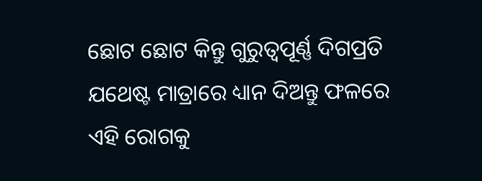ଛୋଟ ଛୋଟ କିନ୍ତୁ ଗୁରୁତ୍ଵପୂର୍ଣ୍ଣ ଦିଗପ୍ରତି ଯଥେଷ୍ଟ ମାତ୍ରାରେ ଧ୍ୟାନ ଦିଅନ୍ତୁ ଫଳରେ ଏହି ରୋଗକୁ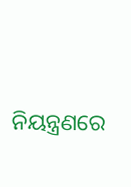ନିୟନ୍ତ୍ରଣରେ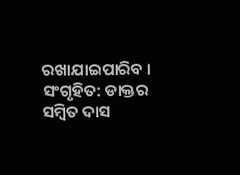ରଖାଯାଇପାରିବ ।
ସଂଗୃହିତ: ଡାକ୍ତର ସମ୍ବିତ ଦାସ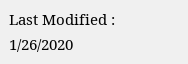Last Modified : 1/26/2020